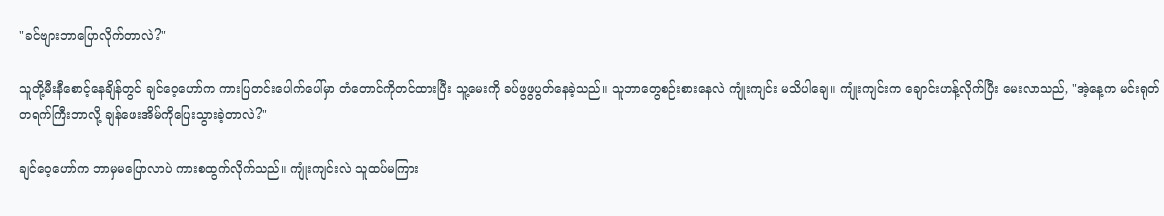"ခင်ဗျားဘာပြောလိုက်တာလဲ?"

သူတို့မီးနီစောင့်နေချိန်တွင် ချင်ဝေ့ဟော်က ကားပြတင်းပေါက်ပေါ်မှာ တံတောင်ကိုတင်ထားပြီး သူ့မေးကို ခပ်ဖွဖွပွတ်နေခဲ့သည်။ သူဘာတွေစဉ်းစားနေလဲ ကျုံးကျင်း မသိပါချေ။ ကျုံးကျင်းက ချောင်းဟန့်လိုက်ပြီး မေးလာသည်, "အဲ့နေ့က မင်းရုတ်တရက်ကြီးဘာလို့ ချန်ဖေးအိမ်ကိုပြေးသွားခဲ့တာလဲ?"

ချင်ဝေ့ဟော်က ဘာမှမပြောလာပဲ ကားစထွက်လိုက်သည်။ ကျုံးကျင်းလဲ သူထပ်မကြား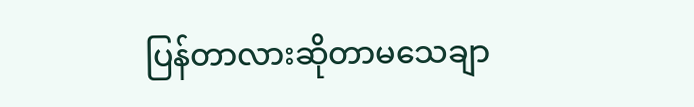ပြန်တာလားဆိုတာမသေချာ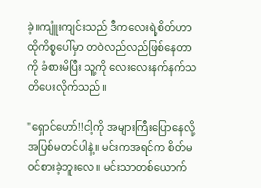ခဲ့။ကျူံးကျင်းသည် ဒီကလေးရဲ့စိတ်ဟာ ထိုကိစ္စပေါ်မှာ တဝဲလည်လည်ဖြစ်နေတာကို ခံစားမိပြီး သူ့ကို လေးလေးနက်နက်သတိပေးလိုက်သည်။

"ရှောင်ဟော်!!ငါ့ကို အများကြီးပြောနေလို့ အပြစ်မတင်ပါနဲ့။ မင်းကအရင်က စိတ်မဝင်စားခဲ့ဘူးလေ။ မင်းသာတစ်ယောက်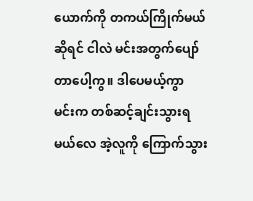ယောက်ကို တကယ်ကြိုက်မယ်ဆိုရင် ငါလဲ မင်းအတွက်ပျော်တာပေါ့ကွ။ ဒါပေမယ့်ကွာ မင်းက တစ်ဆင့်ချင်းသွားရမယ်လေ အဲ့လူကို ကြောက်သွား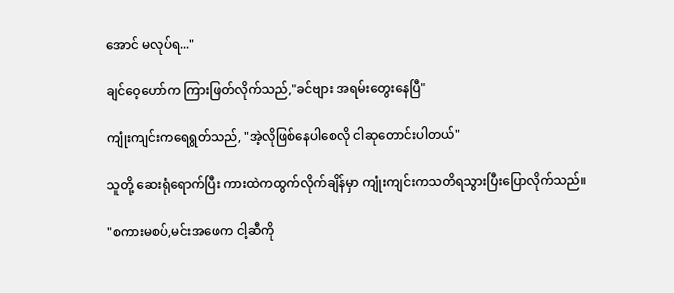အောင် မလုပ်ရ..."

ချင်ဝေ့ဟော်က ကြားဖြတ်လိုက်သည်,"ခင်ဗျား အရမ်းတွေးနေပြီ"

ကျုံးကျင်းကရေရွတ်သည်, "အဲ့လိုဖြစ်နေပါစေလို ငါဆုတောင်းပါတယ်"

သူတို့ ဆေးရုံရောက်ပြီး ကားထဲကထွက်လိုက်ချိန်မှာ ကျုံးကျင်းကသတိရသွားပြီးပြောလိုက်သည်။

"စကားမစပ်,မင်းအဖေက ငါ့ဆီကို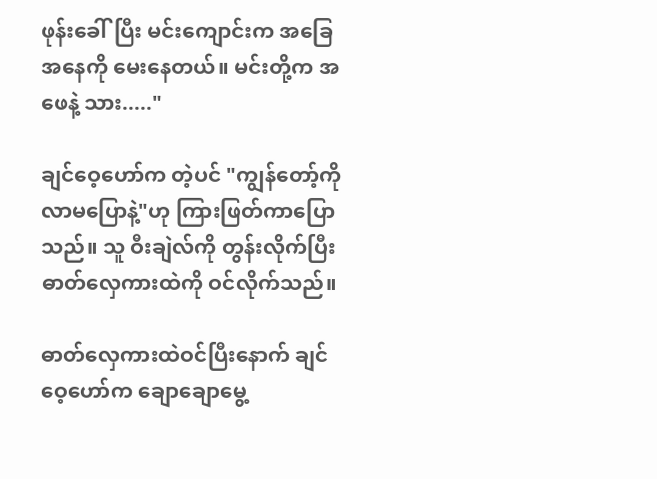ဖုန်းခေါ်ပြီး မင်းကျောင်းက အခြေအနေကို မေးနေတယ်။ မင်းတို့က အဖေနဲ့ သား....."

ချင်ဝေ့ဟော်က တဲ့ပင် "ကျွန်တော့်ကိုလာမပြောနဲ့"ဟု ကြားဖြတ်ကာပြောသည်။ သူ ဝီးချဲလ်ကို တွန်းလိုက်ပြီး ဓာတ်လှေကားထဲကို ဝင်လိုက်သည်။

ဓာတ်လှေကားထဲဝင်ပြီးနောက် ချင်ဝေ့ဟော်က ချောချောမွေ့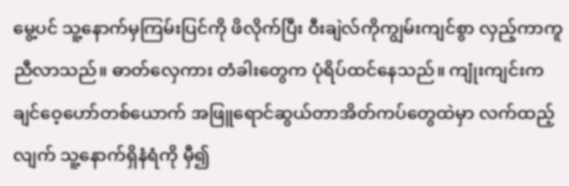မွေ့ပင် သူ့နောက်မှကြမ်းပြင်ကို ဖိလိုက်ပြီး ဝီးချဲလ်ကိုကျွမ်းကျင်စွာ လှည့်ကာကူညီလာသည်။ ဓာတ်လှေကား တံခါးတွေက ပုံရိပ်ထင်နေသည်။ ကျုံးကျင်းက ချင်ဝေ့ဟော်တစ်ယောက် အဖြူရောင်ဆွယ်တာအိတ်ကပ်တွေထဲမှာ လက်ထည့်လျက် သူ့နောက်ရှိနံရံကို မှီ၍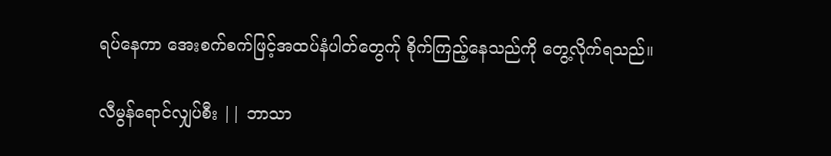ရပ်နေကာ အေးစက်စက်ဖြင့်အထပ်နံပါတ်တွေက်ု စိုက်ကြည့်နေသည်ကို တွေ့လိုက်ရသည်။

လီမွန်ရောင်လျှပ်စီး || ဘာသာ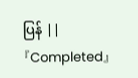ပြန် || 『Completed』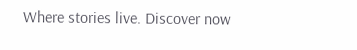Where stories live. Discover now